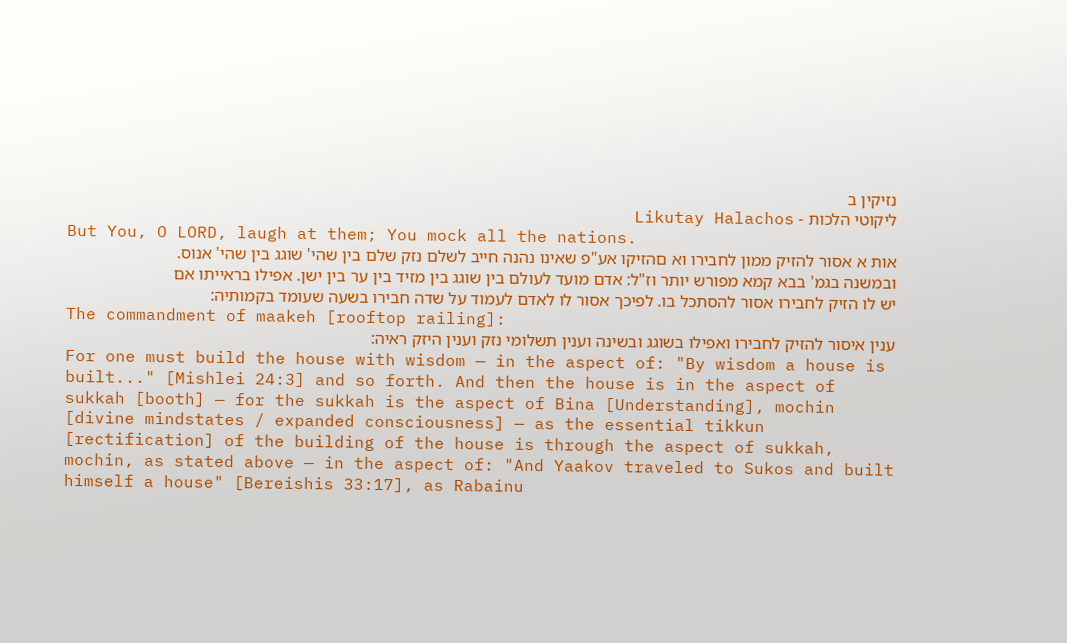נזיקין ב
ליקוטי הלכות - Likutay Halachos
But You, O LORD, laugh at them; You mock all the nations.
אות א אסור להזיק ממון לחבירו וא םהזיקו אע"פ שאינו נהנה חייב לשלם נזק שלם בין שהי' שוגג בין שהי' אנוס. ובמשנה בגמ' בבא קמא מפורש יותר וז"ל: אדם מועד לעולם בין שוגג בין מזיד בין ער בין ישן. אפילו בראייתו אם יש לו הזיק לחבירו אסור להסתכל בו. לפיכך אסור לו לאדם לעמוד על שדה חבירו בשעה שעומד בקמותיה:
The commandment of maakeh [rooftop railing]:
ענין איסור להזיק לחבירו ואפילו בשוגג ובשינה וענין תשלומי נזק וענין היזק ראיה:
For one must build the house with wisdom — in the aspect of: "By wisdom a house is built..." [Mishlei 24:3] and so forth. And then the house is in the aspect of sukkah [booth] — for the sukkah is the aspect of Bina [Understanding], mochin [divine mindstates / expanded consciousness] — as the essential tikkun [rectification] of the building of the house is through the aspect of sukkah, mochin, as stated above — in the aspect of: "And Yaakov traveled to Sukos and built himself a house" [Bereishis 33:17], as Rabainu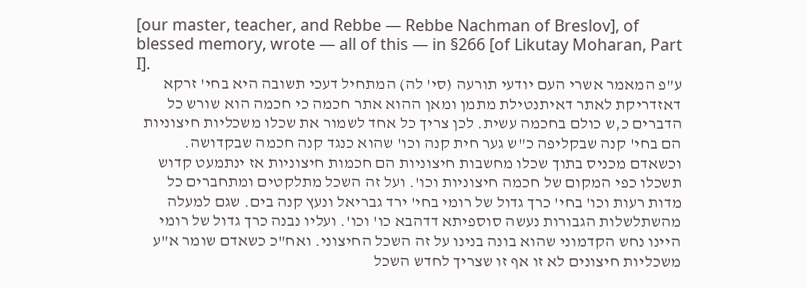[our master, teacher, and Rebbe — Rebbe Nachman of Breslov], of blessed memory, wrote — all of this — in §266 [of Likutay Moharan, Part I].
ע"פ המאמר אשרי העם יודעי תורעה (סי' לה) המתחיל דעכי תשובה היא בחי' זרקא דאזדריקת לאתר דאיתנטילת מתמן ומאן ההוא אתר חכמה כי חכמה הוא שורש כל הדברים כ,ש כולם בחכמה עשית. לכן צריך כל אחד לשמור את שכלו משכליות חיצוניות הם בחי' קנה שבקליפה כ"ש גער חית קנה וכו' שהוא כנגד קנה חכמה שבקדושה. וכשאדם מכניס בתוך שכלו מחשבות חיצוניות הם חכמות חיצוניות אז ינתמעט קדוש תשכלו כפי המקום של חכמה חיצוניות וכו'. ועל זה השכל מתלקטים ומתחברים כל מדות רעות וכו' בחי' כרך גדול של רומי בחי' ירד גבריאל ונעץ קנה בים. שגם למעלה מהשתלשלות הגבורות נעשה סוספיתא דדהבא כו' וכו'. ועליו נבנה כרך גדול של רומי היינו נחש הקדמוני שהוא בונה בנינו על זה השכל החיצוני. ואח"כ כשאדם שומר א"ע משכליות חיצונים לא זו אף זו שצריך לחדש השכל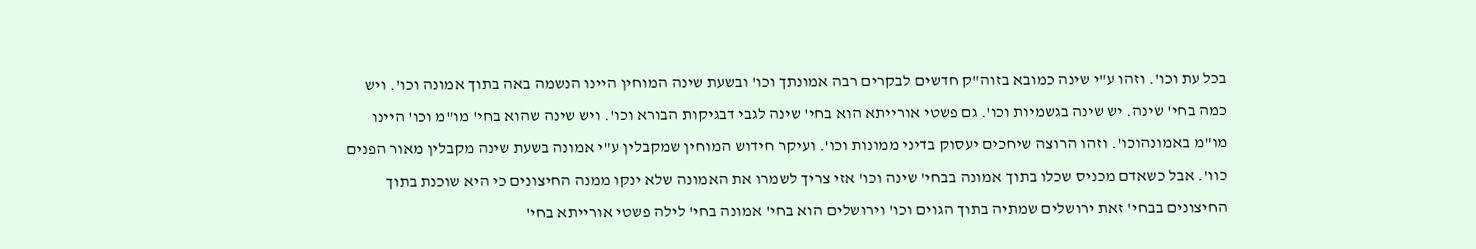בכל עת וכו'. וזהו ע"י שינה כמובא בזוה"ק חדשים לבקרים רבה אמונתך וכו' ובשעת שינה המוחין היינו הנשמה באה בתוך אמונה וכו'. ויש כמה בחי' שינה. יש שינה בגשמיות וכו'. גם פשטי אורייתא הוא בחי' שינה לגבי דבגיקות הבורא וכו'. ויש שינה שהוא בחי' מו"מ וכו' היינו מו"מ באמונהוכו'. וזהו הרוצה שיחכים יעסוק בדיני ממונות וכו'. ועיקר חידוש המוחין שמקבלין ע"י אמונה בשעת שינה מקבלין מאור הפנים כוו'. אבל כשאדם מכניס שכלו בתוך אמונה בבחי' שינה וכו' אזי צריך לשמרו את האמונה שלא ינקו ממנה החיצונים כי היא שוכנת בתוך החיצונים בבחי' זאת ירושלים שמתיה בתוך הגוים וכו' וירושלים הוא בחי' אמונה בחי' לילה פשטי אורייתא בחי'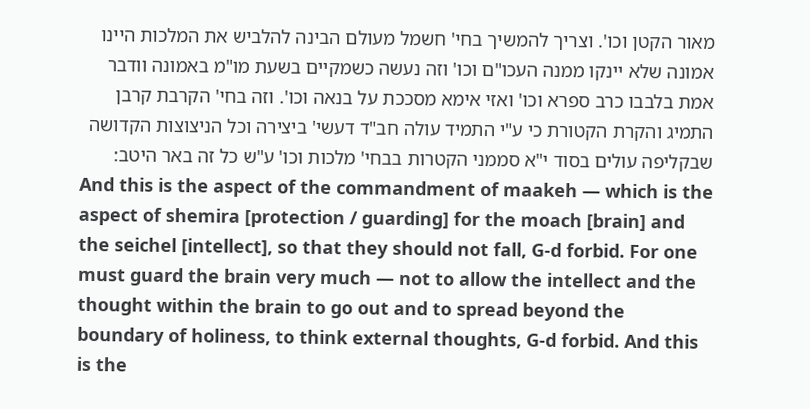מאור הקטן וכו'. וצריך להמשיך בחי' חשמל מעולם הבינה להלביש את המלכות היינו אמונה שלא יינקו ממנה העכו"ם וכו' וזה נעשה כשמקיים בשעת מו"מ באמונה וודבר אמת בלבבו כרב ספרא וכו' ואזי אימא מסככת על בנאה וכו'. וזה בחי' הקרבת קרבן התמיג והקרת הקטורת כי ע"י התמיד עולה חב"ד דעשי' ביצירה וכל הניצוצות הקדושה שבקליפה עולים בסוד י"א סממני הקטרות בבחי' מלכות וכו' ע"ש כל זה באר היטב:
And this is the aspect of the commandment of maakeh — which is the aspect of shemira [protection / guarding] for the moach [brain] and the seichel [intellect], so that they should not fall, G‑d forbid. For one must guard the brain very much — not to allow the intellect and the thought within the brain to go out and to spread beyond the boundary of holiness, to think external thoughts, G‑d forbid. And this is the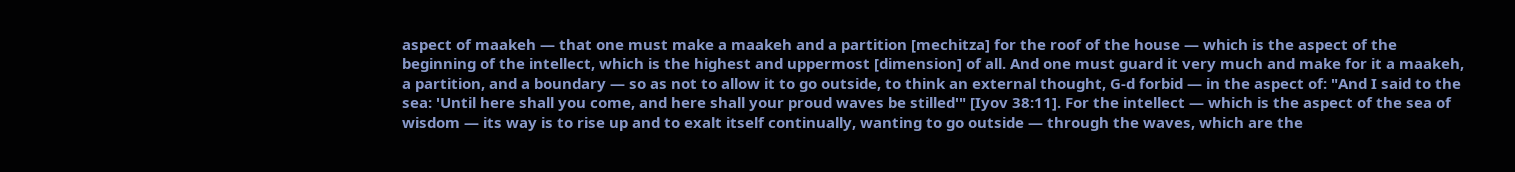aspect of maakeh — that one must make a maakeh and a partition [mechitza] for the roof of the house — which is the aspect of the beginning of the intellect, which is the highest and uppermost [dimension] of all. And one must guard it very much and make for it a maakeh, a partition, and a boundary — so as not to allow it to go outside, to think an external thought, G‑d forbid — in the aspect of: "And I said to the sea: 'Until here shall you come, and here shall your proud waves be stilled'" [Iyov 38:11]. For the intellect — which is the aspect of the sea of wisdom — its way is to rise up and to exalt itself continually, wanting to go outside — through the waves, which are the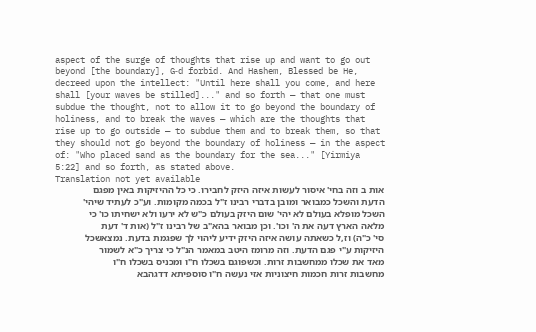aspect of the surge of thoughts that rise up and want to go out beyond [the boundary], G‑d forbid. And Hashem, Blessed be He, decreed upon the intellect: "Until here shall you come, and here shall [your waves be stilled]..." and so forth — that one must subdue the thought, not to allow it to go beyond the boundary of holiness, and to break the waves — which are the thoughts that rise up to go outside — to subdue them and to break them, so that they should not go beyond the boundary of holiness — in the aspect of: "Who placed sand as the boundary for the sea..." [Yirmiya 5:22] and so forth, as stated above.
Translation not yet available
אות ב וזה בחי' איסור לעשות איזה היזק לחבירו. כי כל ההיזיקות באין מפגם הדעת והשכל כמבואר ומובן בדברי רבינו ז"ל בכמה מקומות. וע"כ לעתיד שיהי' השכל מופלא בעולם לא יהי' שום היזק בעולם כ"ש לא ירעו ולא ישחיתו כו' כי מלאה הארץ דעה את ה' וכו'. וכן מבואר בהא"ב של רבינו ז"ל (אות ד' דעת סי' כ"ה) וז,ל כשאתה עושה איזה היזק ידיע ליהוי לך שפגמת בדעת. נמצאשכל היזיקות ע"י פגם הדעת. וזה מרומז היטב במאמר הנ"ל כי צריך כ"א לשמור מאד את שכלו ממחשבות זרות. וכשפוגם בשכלו ח"ו ומכניס בשכלו ח"ו מחשבות זרות חכמות חיצוניות אזי נעשה ח"ו סוספיתא דדגהבא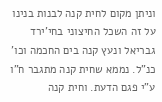וניתן מקום לחית קנה לבנות בנינו על זה השכל החיצוני בחי'ירד גבריאל ונעץ קנה בים החכמה וכו' כנ"ל. נממא שחית קנה מתגבר ח"ו ע"י פגם הדעת. וחית קנה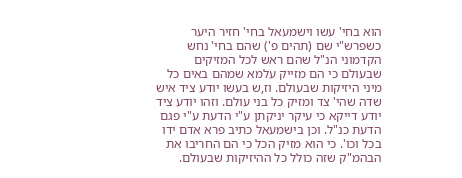הוא בחי' עשו וישמעאל בחי' חזיר היער כשפרש"י שם (תהים פ') שהם בחי' נחש הקדמוני הנ"ל שהם ראש לכל המזיקים שבעולם כי הם מזייק עלמא שמהם באים כל מיני היזיקות שבעולם. וז,ש בעשו יודע ציד איש שדה שהי' צד ומזיק כל בני עולם. וזהו יודע ציד יודע דייקא כי עיקר יניקתן ע"י הדעת ע"י פגם הדעת כנ"ל. וכן בישמעאל כתיב פרא אדם ידו בכל וכו'. כי הוא מזיק הכל כי הם החריבו את הבהמ"ק שזה כולל כל ההיזיקות שבעולם.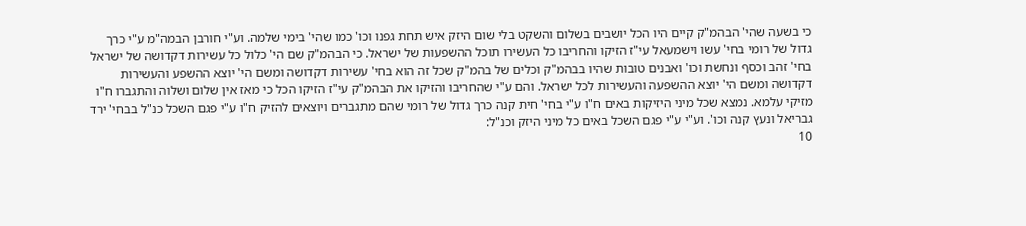כי בשעה שהי' הבהמ"ק קיים היו הכל יושבים בשלום והשקט בלי שום היזק איש תחת גפנו וכו' כמו שהי' בימי שלמה. וע"י חורבן הבמה"מ ע"י כרך גדול של רומי בחי' עשו וישמעאל עי"ז הזיקו והחריבו כל העשירו תוכל ההשפעות של ישראל. כי הבהמ"ק שם הי' כלול כל עשירות דקדושה של ישראל בחי' זהב וכסף ונחשת וכו' ואבנים טובות שהיו בבהמ"ק וכלים של בהמ"ק שכל זה הוא בחי' עשירות דקדושה ומשם הי' יוצא ההשפע והעשירות דקדושה ומשם הי' יוצא ההשפעה והעשירות לכל ישראל. והם ע"י שהחריבו והזיקו את הבהמ"ק עי"ז הזיקו הכל כי מאז אין שלום ושלוה והתגברו ח"ו מזיקי עלמא. נמצא שכל מיני היזיקות באים ח"ו ע"י בחי' חית קנה כרך גדול של רומי שהם מתגברים ויוצאים להזיק ח"ו ע"י פגם השכל כנ"ל בבחי' ירד גבריאל ונעץ קנה וכו'. וע"י ע"י פגם השכל באים כל מיני היזק וכנ"ל:
10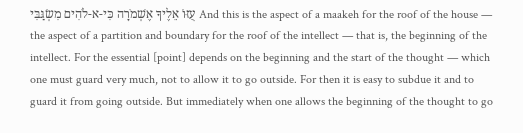עֻזּוֹ אֵלֶיךָ אֶשְׁמֹרָה כִּי-א-לֹהִים מִשְׂגַּבִּי And this is the aspect of a maakeh for the roof of the house — the aspect of a partition and boundary for the roof of the intellect — that is, the beginning of the intellect. For the essential [point] depends on the beginning and the start of the thought — which one must guard very much, not to allow it to go outside. For then it is easy to subdue it and to guard it from going outside. But immediately when one allows the beginning of the thought to go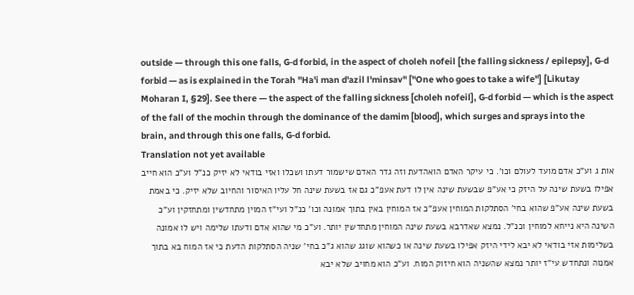outside — through this one falls, G‑d forbid, in the aspect of choleh nofeil [the falling sickness / epilepsy], G‑d forbid — as is explained in the Torah "Ha'i man d'azil l'minsav" ["One who goes to take a wife"] [Likutay Moharan I, §29]. See there — the aspect of the falling sickness [choleh nofeil], G‑d forbid — which is the aspect of the fall of the mochin through the dominance of the damim [blood], which surges and sprays into the brain, and through this one falls, G‑d forbid.
Translation not yet available
אות ג וע"כ אדם מועד לעולם וכו'. כי עיקר האדם הואהדעת וזה גדר האדם שישמור דעתו ושכלו ואזי בודאי לא יזיק כנ"ל וע"כ הוא חייב אפילו בשעת שינה על היזק כי אע"פ שבשעת שינה אין לו דעת אעפ"כ גם אז בשעת שינה חל עליו האיסור והחיוב שלא יזיק. כי באמת בשעת שינה אע"פ שהוא בחי' הסתלקות המוחין אעפ"כ אז המוחין באין בתוך אמונה וכו' כנ"ל ועי"ז המוין מתחדשין ומתחזקין וע"כ השינה היא נייחא למוחין וכנ"ל. נמצא שאדרבא בשעת שינה המוחין מתחדשין יותר. וע"כ מי שהוא אדם ודעתו שלימה ויש לו אמונה בשלימות אזי בודאי לא יבא לידי היזק אפילו בשעת שינה או כשהוא שוגג שהוא ג"כ בחי' שניה הסתלקות הדעת כי אז המוח בא בתוך אמנוה ונתחדש עי"ז יותר נמצא שהשניה הוא חיזוק המוח. וע"כ הוא מחויב שלא יבא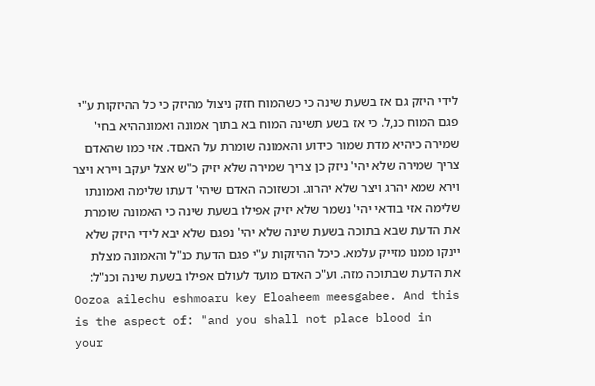לידי היזק גם אז בשעת שינה כי כשהמוח חזק ניצול מהיזק כי כל ההיזקות ע"י פגם המוח כנ,ל. כי אז בשע תשינה המוח בא בתוך אמונה ואמונההיא בחי' שמירה כיהיא מדת שמור כידוע והאמונה שומרת על האםד. אזי כמו שהאדם צריך שמירה שלא יהי' ניזק כן צריך שמירה שלא יזיק כ"ש אצל יעקב ויירא ויצר וירא שמא יהרג ויצר שלא יהרוג. וכשזוכה האדם שיהי' דעתו שלימה ואמונתו שלימה אזי בודאי יהי' נשמר שלא יזיק אפילו בשעת שינה כי האמונה שומרת את הדעת שבא בתוכה בשעת שינה שלא יהי' נפגם שלא יבא לידי היזק שלא יינקו ממנו מזייק עלמא. כיכל ההיזקות ע"י פגם הדעת כנ"ל והאמונה מצלת את הדעת שבתוכה מזה. וע"כ האדם מועד לעולם אפילו בשעת שינה וכנ"ל:
Oozoa ailechu eshmoaru key Eloaheem meesgabee. And this is the aspect of: "and you shall not place blood in your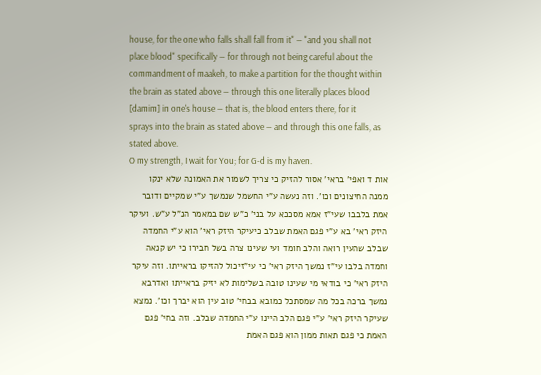house, for the one who falls shall fall from it" — "and you shall not place blood" specifically — for through not being careful about the commandment of maakeh, to make a partition for the thought within the brain as stated above — through this one literally places blood [damim] in one's house — that is, the blood enters there, for it sprays into the brain as stated above — and through this one falls, as stated above.
O my strength, I wait for You; for G-d is my haven.
אות ד ואפי' בראי' אסור להזיק כי צריך לשמור את האמונה שלא ינקו ממנה החיצונים וכו'. וזה נעשה ע"י החשמל שנמשך ע"י שמקיים ודובר אמת בלבבו שעי"ז אמא מסככא על בני' כ"ש שם במאמר הנ"ל ע"ש. ועיקר היזק ראי' בא ע"י פגם האמת שבלב כיעיקר היזק ראי' הוא ע"י החמדה שבלב שהעין רואה והלב חומד ועי שעינו צרה בשל חבירו כי יש קנאה וחמדה בלבו עי"ז נמשך היזק ראי' כי עי"זיכול להזיקו בראייתו. וזה עיקר היזק ראי' כי בודאי מי שעינו טובה בשלימות לא יזיק בראייתו ואדרבא נמשך ברכה בכל מה שמסתכל כמובא בבחי' טוב עין הוא יברך וכו'. נמצא שעיקר היזק ראי' ע"י פגם הלב היינו ע"י החמדה שבלב. וזה בחי' פגם האמת כי פגם תאות ממון הוא פגם האמת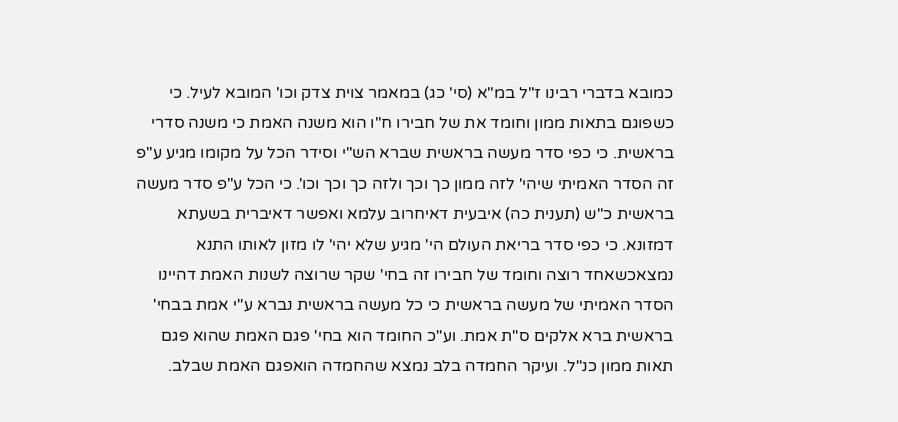כמובא בדברי רבינו ז"ל במ"א (סי' כג) במאמר צוית צדק וכו' המובא לעיל. כי כשפוגם בתאות ממון וחומד את של חבירו ח"ו הוא משנה האמת כי משנה סדרי בראשית. כי כפי סדר מעשה בראשית שברא הש"י וסידר הכל על מקומו מגיע ע"פ זה הסדר האמיתי שיהי' לזה ממון כך וכך ולזה כך וכך וכו'. כי הכל ע"פ סדר מעשה בראשית כ"ש (תענית כה) איבעית דאיחרוב עלמא ואפשר דאיברית בשעתא דמזונא. כי כפי סדר בריאת העולם הי' מגיע שלא יהי' לו מזון לאותו התנא נמצאכשאחד רוצה וחומד של חבירו זה בחי' שקר שרוצה לשנות האמת דהיינו הסדר האמיתי של מעשה בראשית כי כל מעשה בראשית נברא ע"י אמת בבחי' בראשית ברא אלקים ס"ת אמת. וע"כ החומד הוא בחי' פגם האמת שהוא פגם תאות ממון כנ"ל. ועיקר החמדה בלב נמצא שהחמדה הואפגם האמת שבלב.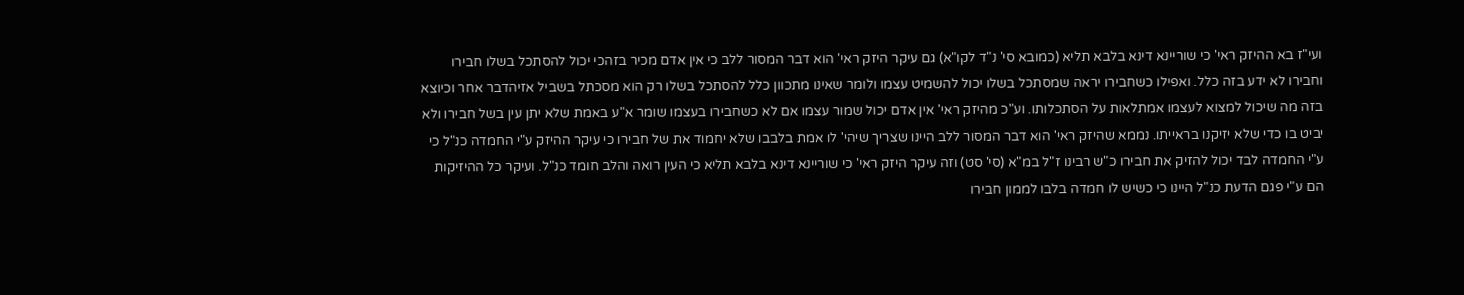ועי"ז בא ההיזק ראי' כי שוריינא דינא בלבא תליא (כמובא סי' נ"ד לקו"א) גם עיקר היזק ראי' הוא דבר המסור ללב כי אין אדם מכיר בזהכי יכול להסתכל בשלו חבירו וחבירו לא ידע בזה כלל. ואפילו כשחבירו יראה שמסתכל בשלו יכול להשמיט עצמו ולומר שאינו מתכוון כלל להסתכל בשלו רק הוא מסכתל בשביל אזיהדבר אחר וכיוצא בזה מה שיכול למצוא לעצמו אמתלאות על הסתכלותו. וע"כ מהיזק ראי' אין אדם יכול שמור עצמו אם לא כשחבירו בעצמו שומר א"ע באמת שלא יתן עין בשל חבירו ולא יביט בו כדי שלא יזיקנו בראייתו. נממא שהיזק ראי' הוא דבר המסור ללב היינו שצריך שיהי' לו אמת בלבבו שלא יחמוד את של חבירו כי עיקר ההיזק ע"י החמדה כנ"ל כי ע"י החמדה לבד יכול להזיק את חבירו כ"ש רבינו ז"ל במ"א (סי' סט) וזה עיקר היזק ראי' כי שוריינא דינא בלבא תליא כי העין רואה והלב חומד כנ"ל. ועיקר כל ההיזיקות הם ע"י פגם הדעת כנ"ל היינו כי כשיש לו חמדה בלבו לממון חבירו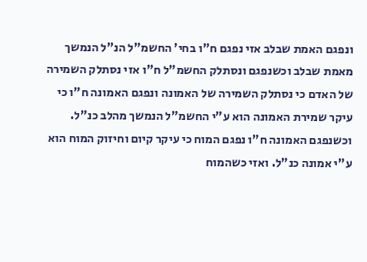ונפגם האמת שבלב אזי נפגם ח"ו בחי' החשמ"ל הנ"ל הנמשך מאמת שבלב וכשנפגם ונסתלק החשמ"ל ח"ו אזי נסתלק השמירה של האדם כי נסתלק השמירה של האמונה ונפגם האמונה ח"ו כי עיקר שמירת האמונה הוא ע"י החשמ"ל הנמשך מהלב כנ"ל. וכשנפגם האמונה ח"ו נפגם המוח כי עיקר קיום וחיזוק המוח הוא ע"י אמונה כנ"ל. ואזי כשהמוח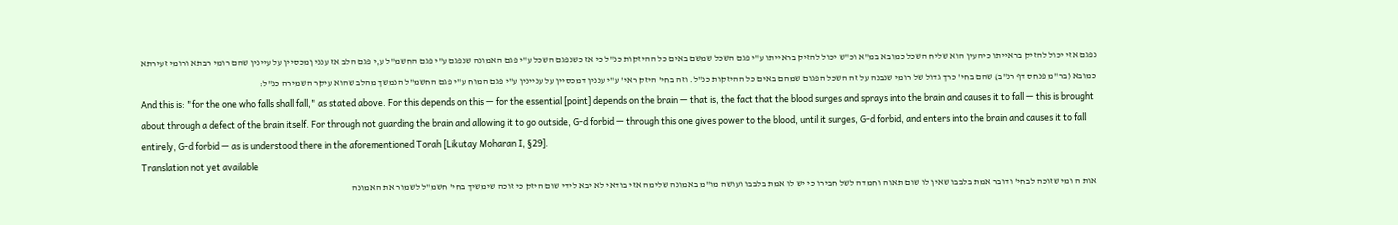נפגם אזי יכול להזיק בראייתו כיהעין הוא שליח השכל כמובא במ"א וכ"ש יכול להזיק בראייתו ע"י פגם השכל שמשם באים כל ההיזקות כנ"ל כי אז כשנפגם השכל ע"י פגם האמונה שנפגם ע"י פגם החשמ"ל ע,י פגם הלב אז ענני ןמכסיין על עיינין שהם רומי רבתא ורומי זעירתא כמובא (בר"מ פנחס דף רנ"ב) שהם בחי' כרך גדול של רומי שנבנה על זה השכל הפגום שמהם באים כל ההיזקות כנ"ל. וזה בחי' היזק ראי' ע"י עננין דמכסיין על עניינין ע"י פגם המוח ע"י פגם החשמ"ל הנמשך מהלב שהוא עיקר השמירה כנ"ל:
And this is: "for the one who falls shall fall," as stated above. For this depends on this — for the essential [point] depends on the brain — that is, the fact that the blood surges and sprays into the brain and causes it to fall — this is brought about through a defect of the brain itself. For through not guarding the brain and allowing it to go outside, G‑d forbid — through this one gives power to the blood, until it surges, G‑d forbid, and enters into the brain and causes it to fall entirely, G‑d forbid — as is understood there in the aforementioned Torah [Likutay Moharan I, §29].
Translation not yet available
אות ה ומי שזוכה לבחי' ודובר אמת בלבבו שאין לו שום תאוה וחמדה לשל חבירו כי יש לו אמת בלבבו ועושה מו"מ באמונה שלימה אזי בודאי לא יבא לידי שום היזק כי זוכה שימשיך בחי' חשמ"ל לשמור את האמונה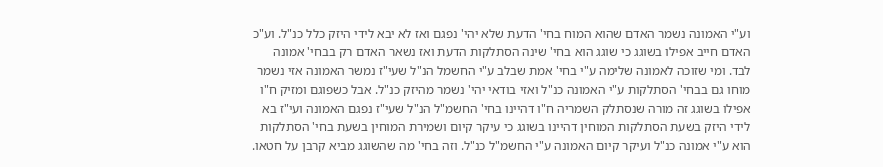וע"י האמונה נשמר האדם שהוא המוח בחי' הדעת שלא יהי' נפגם ואז לא יבא לידי היזק כלל כנ"ל. וע"כ האדם חייב אפילו בשוגג כי שוגג הוא בחי' שינה הסתלקות הדעת ואז נשאר האדם רק בבחי' אמונה לבד. ומי שזוכה לאמונה שלימה ע"י בחי' אמת שבלב ע"י החשמל הנ"ל שעי"ז נמשר האמונה אזי נשמר מוחו גם בבחי' הסתלקות ע"י האמונה כנ"ל ואזי בודאי יהי' נשמר מהיזק כנ"ל. אבל כשפוגם ומזיק ח"ו אפילו בשוגג זה מורה שנסתלק השמריה ח"ו דהיינו בחי' החשמ"ל הנ"ל שעי"ז נפגם האמונה ועי"ז בא לידי היזק בשעת הסתלקות המוחין דהיינו בשוגג כי עיקר קיום ושמירת המוחין בשעת בחי' הסתלקות הוא ע"י אמונה כנ"ל ועיקר קיום האמונה ע"י החשמ"ל כנ"ל. וזה בחי' מה שהשוגג מביא קרבן על חטאו.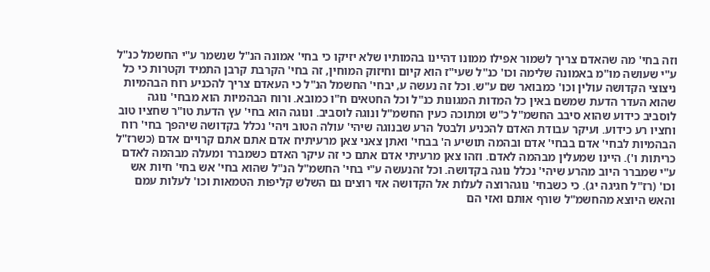וזה בחי' מה שהאדם צריך לשמור אפילו ממונו דהיינו בהמותיו שלא יזיקו כי בחי' אמונה הנ"ל שנשמר ע"י החשמל כנ"ל ע"י שעושה מו"מ באמונה שלימה וכו' כנ"ל שעי"ז הוא קיום וחיזוק המוחין, זה בחי' הקרבת קרבן התמיד וקטרות כי כל ניצוצי הקדושה עולין וכו' כמבואר שם ע"ש. וכל זה נעשה ע, יבחי' החשמל הנ"ל כי העאדם צריך להכניע רוח הבהמיות שהוא העדר הדעת שמשם באין כל המדות המגונות כנ"ל וכל החטאים ח"ו כמובא. ורוח הבהמיות הוא מבחי' נוגה לוסביב כידוע שהוא סיבב החשמ"ל כ"ש ומתוכה כעין החשמ"ל ונוגה לוסביב. ונוגה הוא בחי' עץ הדעת טו"ר שחציו טוב וחציו רע כידוע. ועיקר עבודת האדם להכניע ולבטל הרע שבנוגה שיהי' עולה הטוב ויהי' נכלל בקדושה שיהפך בחי' רוח הבהמיות לבחי' אדם בבחי' אדם ובהמה תושיע ה' בבחי' ואתן צאני צאן מרעיתיח אדם אתם אתם קרויים אדם (כשרז"ל כריתות ו'). היינו שמעלין מבהמה לאדם. וזהו צאן מרעיתי אדם אתם כי זה עיקר האדם כשמברר ומעלה מבהמה לאדם ע"י שמברר היוב מהרע שיהי' נכלל נוגה בקדושה. וכל זהנעשה ע"י בחי' החשמ"ל הנ"ל שהוא בחי' אש בחי' חיות אש וכו' (רז"ל חגיגה יג). כי כשבחי' נוגהרוצה לעלות אל הקדושה אזי רוצים גם השלש קליפות הטמאות וכו' לעלות עמם והאש היוצא מהחשמ"ל שורף אותם ואזי הם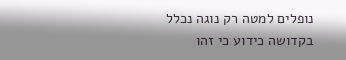נופלים למטה רק נוגה נכלל בקדושה כידוע כי זהו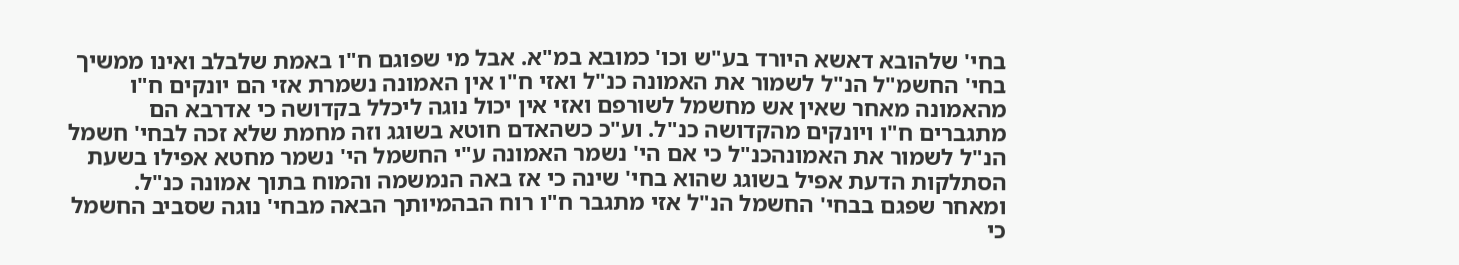בחי' שלהובא דאשא היורד בע"ש וכו' כמובא במ"א. אבל מי שפוגם ח"ו באמת שלבלב ואינו ממשיך בחי' החשמ"ל הנ"ל לשמור את האמונה כנ"ל ואזי ח"ו אין האמונה נשמרת אזי הם יונקים ח"ו מהאמונה מאחר שאין אש מחשמל לשורפם ואזי אין יכול נוגה ליכלל בקדושה כי אדרבא הם מתגברים ח"ו ויונקים מהקדושה כנ"ל. וע"כ כשהאדם חוטא בשוגג וזה מחמת שלא זכה לבחי' חשמל הנ"ל לשמור את האמונהכנ"ל כי אם הי' נשמר האמונה ע"י החשמל הי' נשמר מחטא אפילו בשעת הסתלקות הדעת אפיל בשוגג שהוא בחי' שינה כי אז באה הנמשמה והמוח בתוך אמונה כנ"ל. ומאחר שפגם בבחי' החשמל הנ"ל אזי מתגבר ח"ו רוח הבהמיותך הבאה מבחי' נוגה שסביב החשמל כי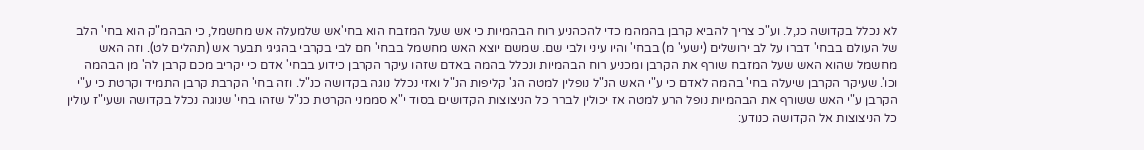לא נכלל בקדושה כנ,ל. וע"כ צריך להביא קרבן בהמהמ כדי להכהניע רוח הבהמיות כי אש שעל המזבח הוא בחי'אש שלמעלה אש מחשמל, כי הבהמ"ק הוא בחי' הלב של העולם בבחי' דברו על לב ירושלים (ישעי' מ) בבחי' והיו עיני ולבי שם. שמשם יוצא האש מחשמל בבחי' חם לבי בקרבי בהגיגי תבער אש (תהלים לט). וזה האש מחשמל שהוא האש שעל המזבח שורף את הקרבן ומכניע רוח הבהמיות ונכלל בהמה באדם שזהו עיקר הקרבן כידוע בבחי' אדם כי יקריב מכם קרבן לה' מן הבהמה וכו'. שעיקר הקרבן שיעלה בחי' בהמה לאדם כי ע"י האש הנ"ל נופלין למטה הג' קליפות הנ"ל ואזי נכלל נוגה בקדושה כנ"ל. וזה בחי' הקרבת קרבן התמיד וקרטת כי ע"י הקרבן ע"י האש ששורף את הבהמיות נופל הרע למטה אז יכולין לברר כל הניצוצות הקדושים בסוד י"א סממני הקרטת כנ"ל שזהו בחי' שנוגה נכלל בקדושה ושעי"ז עולין כל הניצוצות אל הקדושה כנודע: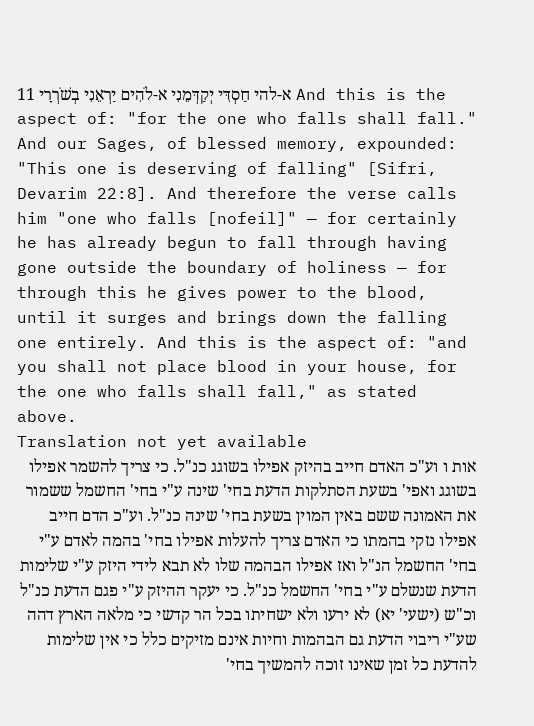11 א-להי חַסְדִּי יְקַדְּמֵנִי א-לֹהִים יַרְאֵנִי בְשֹׁרְרָי And this is the aspect of: "for the one who falls shall fall." And our Sages, of blessed memory, expounded: "This one is deserving of falling" [Sifri, Devarim 22:8]. And therefore the verse calls him "one who falls [nofeil]" — for certainly he has already begun to fall through having gone outside the boundary of holiness — for through this he gives power to the blood, until it surges and brings down the falling one entirely. And this is the aspect of: "and you shall not place blood in your house, for the one who falls shall fall," as stated above.
Translation not yet available
אות ו וע"כ האדם חייב בהיזק אפילו בשוגג כנ"ל. כי צריך להשמר אפילו בשוגג ואפי' בשעת הסתלקות הדעת בחי' שינה ע"י בחי' החשמל ששמור את האמונה ששם באין המוין בשעת בחי' שינה כנ"ל. וע"כ הדם חייב אפילו נזקי בהמתו כי האדם צריך להעלות אפילו בחי' בהמה לאדם ע"י בחי' החשמל הנ"ל ואז אפילו הבהמה שלו לא תבא לידי היזק ע"י שלימות הדעת שנשלם ע"י בחי' החשמל כנ"ל. כי יעקר ההיזק ע"י פגם הדעת כנ"ל וכ"ש (ישעי' יא) לא ירעו ולא ישחיתו בכל הר קדשי כי מלאה הארץ דהה שע"י ריבוי הדעת גם הבהמות וחיות אינם מזיקים כלל כי אין שלימות להדעת כל זמן שאינו זוכה להמשיך בחי'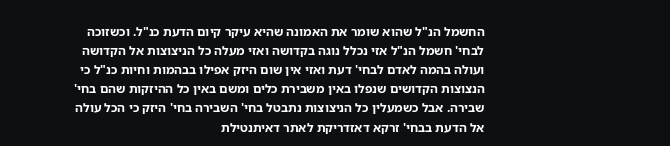החשמל הנ"ל שהוא שומר את האמונה שהיא עיקר קיום הדעת כנ"ל. וכשזוכה לבחי' חשמל הנ"ל אזי נכלל נוגה בקדושה ואזי מעלה כל הניצוצות אל הקדושה ועולה בהמה לאדם לבחי' דעת ואזי אין שום היזק אפילו בבהמות וחיות כנ"ל כי הנצוצות הקדושים שנפלו באין משבירת כלים ומשם באין כל ההיזקות שהם בחי' שבירה. אבל כשמעלין כל הניצוצות נתבטל בחי' השבירה בחי' היזק כי הכל עולה אל הדעת בבחי' זרקא דאזדריקת לאתר דאיתנטילת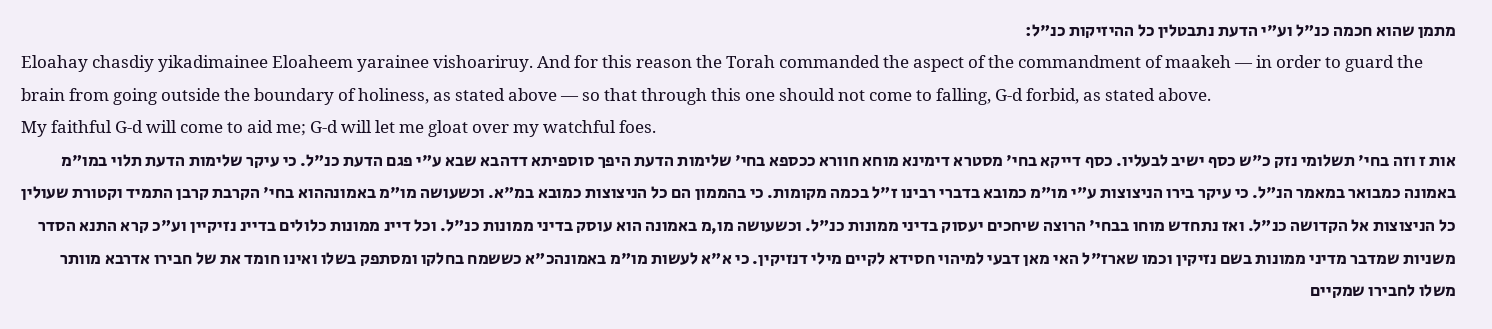מתמן שהוא חכמה כנ"ל וע"י הדעת נתבטלין כל ההיזיקות כנ"ל:
Eloahay chasdiy yikadimainee Eloaheem yarainee vishoariruy. And for this reason the Torah commanded the aspect of the commandment of maakeh — in order to guard the brain from going outside the boundary of holiness, as stated above — so that through this one should not come to falling, G‑d forbid, as stated above.
My faithful G-d will come to aid me; G-d will let me gloat over my watchful foes.
אות ז וזה בחי' תשלומי נזק כ"ש כסף ישיב לבעליו. כסף דייקא בחי' מסטרא דימינא מוחא חוורא ככספא בחי' שלימות הדעת היפך סוספיתא דדהבא שבא ע"י פגם הדעת כנ"ל. כי עיקר שלימות הדעת תלוי במו"מ באמונה כמבואר במאמר הנ"ל. כי עיקר בירו הניצוצות ע"י מו"מ כמובא בדברי רבינו ז"ל בכמה מקומות. כי בהממון הם כל הניצוצות כמובא במ"א. וכשעושה מו"מ באמונההוא בחי' הקרבת קרבן התמיד וקטורת שעולין כל הניצוצות אל הקדושה כנ"ל. ואז נתחדש מוחו בבחי' הרוצה שיחכים יעסוק בדיני ממונות כנ"ל. וכשעושה מו,מ באמונה הוא עוסק בדיני ממונות כנ"ל. וכל דיינ ממונות כלולים בדיינ נזיקיין וע"כ קרא התנא הסדר משניות שמדבר מדיני ממונות בשם נזיקין וכמו שארז"ל האי מאן דבעי למיהוי חסידא לקיים מילי דנזיקין. כי א"א לעשות מו"מ באמונהכ"א כששמח בחלקו ומסתפק בשלו ואינו חומד את של חבירו אדרבא מוותר משלו לחבירו שמקיים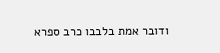ודובר אמת בלבבו כרב ספרא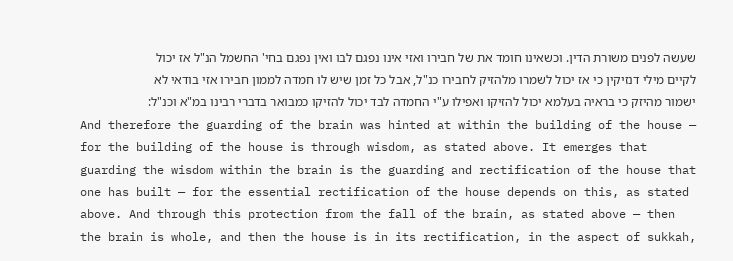שעשה לפנים משורת הדין. וכשאינו חומד את של חבירו ואזי אינו נפגם לבו ואין נפגם בחי' החשמל הנ"ל אז יכול לקיים מילי דנזיקין כי אז יכול לשמרו מלהזיק לחבירו כנ"ל, אבל כל זמן שיש לו חמדה לממון חבירו אזי בודאי לא ישמור מהיזק כי בראיה בעלמא יכול להזיקו ואפילו ע"י החמדה לבד יכול להזיקו כמבואר בדברי רבינו במ"א וכנ"ל:
And therefore the guarding of the brain was hinted at within the building of the house — for the building of the house is through wisdom, as stated above. It emerges that guarding the wisdom within the brain is the guarding and rectification of the house that one has built — for the essential rectification of the house depends on this, as stated above. And through this protection from the fall of the brain, as stated above — then the brain is whole, and then the house is in its rectification, in the aspect of sukkah,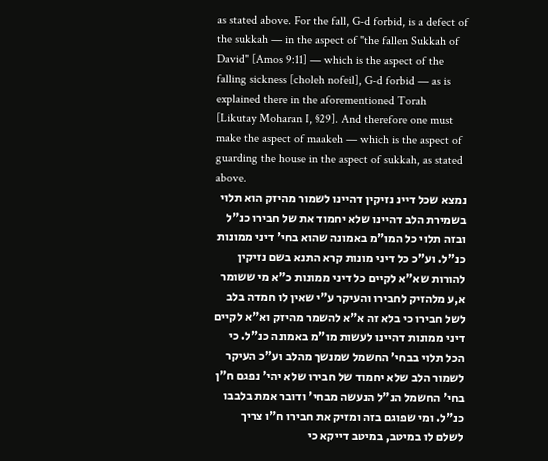as stated above. For the fall, G‑d forbid, is a defect of the sukkah — in the aspect of "the fallen Sukkah of David" [Amos 9:11] — which is the aspect of the falling sickness [choleh nofeil], G‑d forbid — as is explained there in the aforementioned Torah [Likutay Moharan I, §29]. And therefore one must make the aspect of maakeh — which is the aspect of guarding the house in the aspect of sukkah, as stated above.
נמצא שכל דיינ נזיקין דהיינו לשמור מהיזק הוא תלוי בשמירת הלב דהיינו שלא יחמוד את של חבירו כנ"ל ובזה תלוי כל המו"מ באמונה שהוא בחי' דיני ממונות כנ"ל. וע"כ כל דיני מונות קרא התנא בשם נזיקין להורות שא"א לקיים כל דיני ממונות כ"א מי ששומר א,ע מלהזיק לחבירו והעיקר ע"י שאין לו חמדה בלב לשל חבירו כי בלא זה א"א להשמר מהיזק וא"א לקיים דיני ממונות דהיינו לעשות מו"מ באמונה כנ"ל. כי הכל תלוי בבחי' החשמל שמנשך מהלב וע"כ העיקר לשמור הלב שלא יחמוד של חבירו שלא יהי' נפגם ח"ן בחי' החשמל הנ"ל הנעשה מבחי' ודובר אמת בלבבו כנ"ל. ומי שפוגם בזה ומזיק את חבירו ח"ו צריך לשלם לו במיטב, במיטב דייקא כי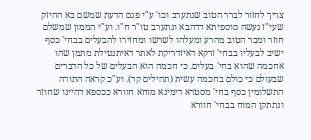צריך לחזור לברר הטוב שנתערב וכו' ע"י פגם הדעת שמשם בא ההיזק שעי"ז נעשה סוספיתא דדהבא ונתערב טו"ר ח"ו. וע"י הממון שמשלם חוזר ומבר הטוב מהרע ומעלהו לשרשו ומחזירו להבעלים בבחי' כסף ישיב לבעליו בבחי' זרקא דאיזדריקת לאתר דאיתנטילת מתמן שהו אחכמה שהוא בחי' בעלים. כי חכמה הוא הבעלים של כל הדברים שבעולם כי כולם בחכמה עשית (תהילים קד). וע"כ קראה התורה התשלומין כסף בחי' מסטרא דימינא מוחא חוורא ככספא דהיינו שחוזר ונתתקן המוח בבחי' חוורא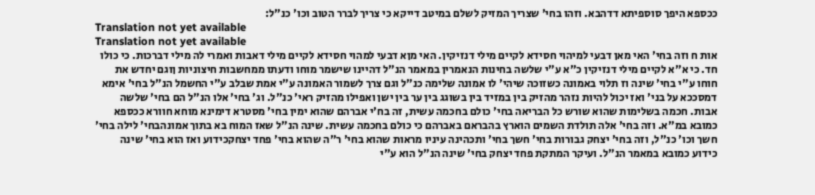ככספא היפך סוספיתא דדהבא. וזהו בחי' שצריך המזיק לשלם במיטב דייקא כי צריך לברר הטוב וכו' כנ"ל:
Translation not yet available
Translation not yet available
אות ח וזה בחי' האי מאן דבעי למיהוי חסידא לקיים מילי דנזיקין. האי מןא דבעי למהוי חסידא לקיים מילי דאבות ואמרי לה מילי דברכות. כי כולו חד. כי א"א לקיים מילי דנזיקין כ"א ע"י שלשה בחינות הנאמרין במאמר הנ"ל דהיינו שישמר מוחו ודעתו ממחשבות חיצוניות ןוגם יחדש את חוחו ע"י בחי' שינה וז תלוי באמונה כשזוכה שיהי' לו אמונה שלימה כנ"ל וגם צרך לשמור האמונה ע"י אמת שבלב ע"י החשמל הנ"ל בחי' אימא דמסככא על בני' ואז יכול להיות נזהר מהזיק בין במזיד בין בשוגג בין ער בין ישן ואפילו מהזיק ראי' כנ"ל. וג' בחי' אלו הנ"ל הם בחי' שלשה אבות. חכמה בשלימות שהוא שורש כל הבריאה בחי' כולם בחכמה עשית, זה בח'י אברהם שהוא ימין בחי' מסטרא דימינא מוחא חוורא ככספא כמובא במ"א. וזה בחי' אלה תולדת השמים הוארץ בהבראם באברהם כי כולם בחכמה עשית. שינה הנ"ל שאז המוח בא בתוך אמונהבחי' לילה בחי' חשך וכו' כנ"ל, וזה בחי' יצחק גבורות בחי' חשך בחי' ותכהינה עיניו מראות שהוא בחי' ר"ה שהוא בחי' פחד יצחקכידוע ואז הוא בחי' שינה כידוע כמובא במאמר הנ"ל. ועיקר המתקת פחד יצחק בחי' שינה הנ"ל הוא ע"י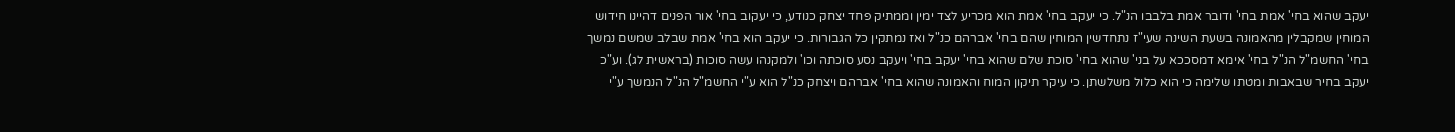יעקב שהוא בחי' אמת בחי' ודובר אמת בלבבו הנ"ל. כי יעקב בחי' אמת הוא מכריע לצד ימין וממתיק פחד יצחק כנודע, כי יעקוב בחי' אור הפנים דהיינו חידוש המוחין שמקבלין מהאמונה בשעת השינה שעי"ז נתחדשין המוחין שהם בחי' אברהם כנ"ל ואז נמתקין כל הגבורות. כי יעקב הוא בחי' אמת שבלב שמשם נמשך בחי' החשמ"ל הנ"ל בחי' אימא דמסככא על בני' שהוא בחי' סוכת שלם שהוא בחי' יעקב בחי' ויעקב נסע סוכתה וכו' ולמקנהו עשה סוכות (בראשית לג). וע"כ יעקב בחיר שבאבות ומטתו שלימה כי הוא כלול משלשתן. כי עיקר תיקון המוח והאמונה שהוא בחי' אברהם ויצחק כנ"ל הוא ע"י החשמ"ל הנ"ל הנמשך ע"י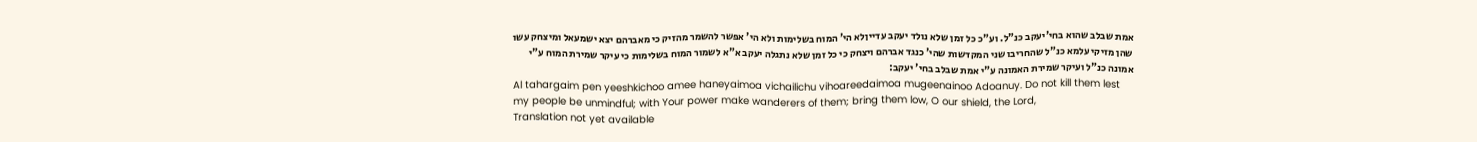אמת שבלב שהוא בחי'יעקב כנ"ל. וע"כ כל זמן שלא נולד יעקב עדייןלא הי' המוח בשלימות ולא הי' אפשר להשמר מהזיק כי מאברהם יצא ישמעאל ומיצחק עשו שהן מזיקי עלמא כנ"ל שהחריבו שני המקדשות שהי' כנגד אברהם ויצחק כי כל זמן שלא נתגלה יעקב א"א לשמור המוח בשלימות כי עיקר שמירת המוח ע"י אמונה כנ"ל ועיקר שמירת האמונה ע"י אמת שבלב בחי' יעקב:
Al tahargaim pen yeeshkichoo amee haneyaimoa vichailichu vihoareedaimoa mugeenainoo Adoanuy. Do not kill them lest my people be unmindful; with Your power make wanderers of them; bring them low, O our shield, the Lord,
Translation not yet available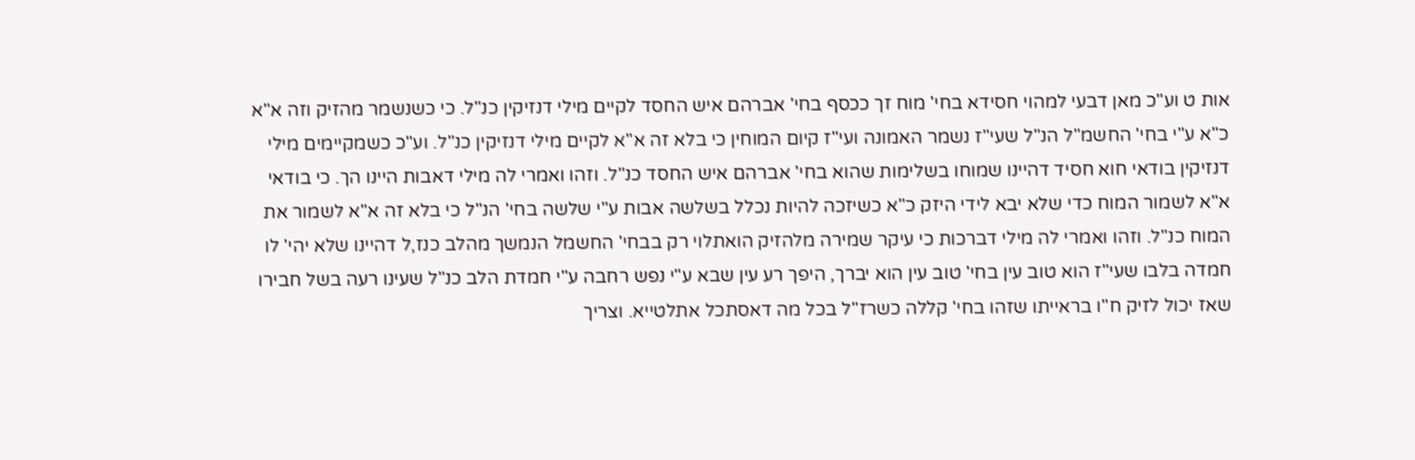אות ט וע"כ מאן דבעי למהוי חסידא בחי' מוח זך ככסף בחי' אברהם איש החסד לקיים מילי דנזיקין כנ"ל. כי כשנשמר מהזיק וזה א"א כ"א ע"י בחי' החשמ"ל הנ"ל שעי"ז נשמר האמונה ועי"ז קיום המוחין כי בלא זה א"א לקיים מילי דנזיקין כנ"ל. וע"כ כשמקיימים מילי דנזיקין בודאי חוא חסיד דהיינו שמוחו בשלימות שהוא בחי' אברהם איש החסד כנ"ל. וזהו ואמרי לה מילי דאבות היינו הך. כי בודאי א"א לשמור המוח כדי שלא יבא לידי היזק כ"א כשיזכה להיות נכלל בשלשה אבות ע"י שלשה בחי' הנ"ל כי בלא זה א"א לשמור את המוח כנ"ל. וזהו ואמרי לה מילי דברכות כי עיקר שמירה מלהזיק הואתלוי רק בבחי' החשמל הנמשך מהלב כנז,ל דהיינו שלא יהי' לו חמדה בלבו שעי"ז הוא טוב עין בחי' טוב עין הוא יברך, היפך רע עין שבא ע"י נפש רחבה ע"י חמדת הלב כנ"ל שעינו רעה בשל חבירו שאז יכול לזיק ח"ו בראייתו שזהו בחי' קללה כשרז"ל בכל מה דאסתכל אתלטייא. וצריך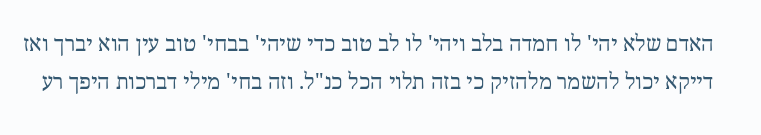האדם שלא יהי' לו חמדה בלב ויהי' לו לב טוב כדי שיהי' בבחי' טוב עין הוא יברך ואז דייקא יכול להשמר מלהזיק כי בזה תלוי הכל כנ"ל. וזה בחי' מילי דברכות היפך רע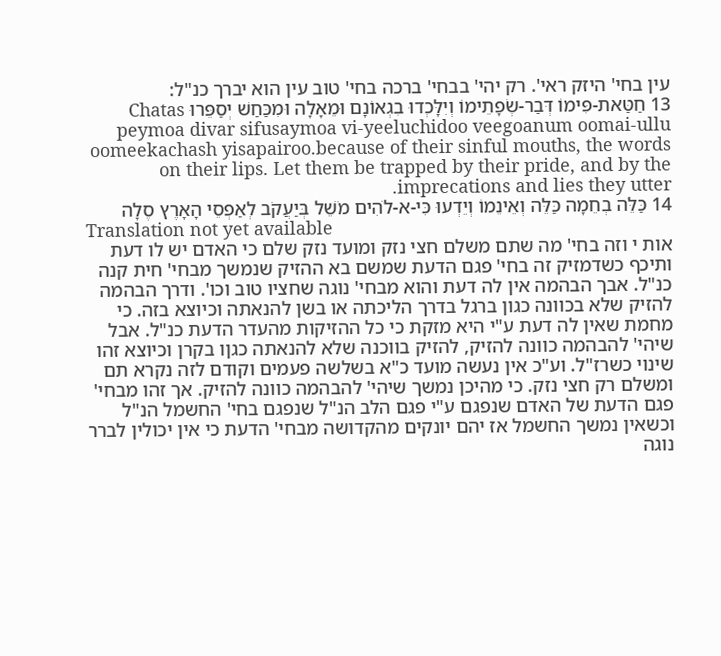עין בחי' היזק ראי'. רק יהי' בבחי' ברכה בחי' טוב עין הוא יברך כנ"ל:
13 חַטַּאת-פִּימוֹ דְּבַר-שְׂפָתֵימוֹ וְיִלָּכְדוּ בִגְאוֹנָם וּמֵאָלָה וּמִכַּחַשׁ יְסַפֵּרוּ Chatas peymoa divar sifusaymoa vi-yeeluchidoo veegoanum oomai-ullu oomeekachash yisapairoo.because of their sinful mouths, the words on their lips. Let them be trapped by their pride, and by the imprecations and lies they utter.
14 כַּלֵּה בְחֵמָה כַּלֵּה וְאֵינֵמוֹ וְיֵדְעוּ כִּי-א-לֹהִים מֹשֵׁל בְּיַעֲקֹב לְאַפְסֵי הָאָרֶץ סֶלָה
Translation not yet available
אות י וזה בחי' מה שתם משלם חצי נזק ומועד נזק שלם כי האדם יש לו דעת ותיכף כשדמזיק זה בחי' פגם הדעת שמשם בא ההזיק שנמשך מבחי' חית קנה כנ"ל. אבך הבהמה אין לה דעת והוא מבחי' נוגה שחציו טוב וכו'. ודרך הבהמה להזיק שלא בכוונה כגון ברגל בדרך הליכתה או בשן להנאתה וכיוצא בזה. כי מחמת שאין לה דעת ע"י היא מזקת כי כל ההזיקות מהעדר הדעת כנ"ל. אבל שיהי' להבהמה כוונה להזיק, להזיק בווכנה שלא להנאתה כגןו בקרן וכיוצא זהו שינוי כשרז"ל. וע"כ אין נעשה מועד כ"א בשלשה פעמים וקודם לזה נקרא תם ומשלם רק חצי נזק. כי מהיכן נמשך שיהי' להבהמה כוונה להזיק. אך זהו מבחי' פגם הדעת של האדם שנפגם ע"י פגם הלב הנ"ל שנפגם בחי' החשמל הנ"ל וכשאין נמשך החשמל אז יהם יונקים מהקדושה מבחי' הדעת כי אין יכולין לברר נוגה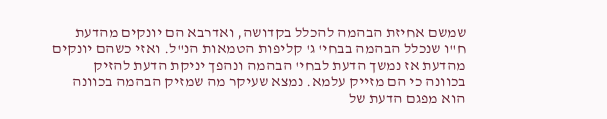שמשם אחיזת הבהמה להכלל בקדושה, ואדרבא הם יונקים מהדעת ח"ו שנכלל הבהמה בבחי' ג' קליפות הטמאות הנ"ל. ואזי כשהם יונקים מהדעת אז נמשך הדעת לבחי' הבהמה ונהפך יניקת הדעת להזיק בכוונה כי הם מזייק עלמא. נמצא שעיקר מה שמזיק הבהמה בכוונה הוא מפגם הדעת של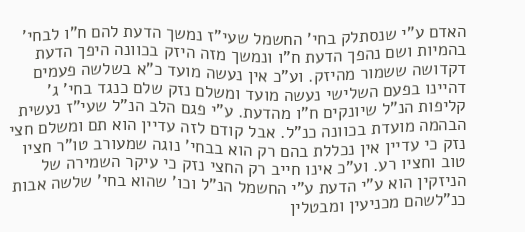האדם ע"י שנסתלק בחי' החשמל שעי"ז נמשך הדעת להם ח"ו לבחי' בהמיות ושם נהפך הדעת ח"ו ונמשך מזה היזק בכוונה היפך הדעת דקדושה ששמור מהיזק. וע"כ אין נעשה מועד כ"א בשלשה פעמים דהיינו בפעם השלישי נעשה מועד ומשלם נזק שלם כנגד בחי' ג' קליפות הנ"ל שיונקים ח"ו מהדעת. ע"י פגם הלב הנ"ל שעי"ז נעשית הבהמה מועדת בכוונה כנ"ל. אבל קודם לזה עדיין הוא תם ומשלם חצי נזק כי עדיין אין נכללת בהם רק הוא בבחי' נוגה שמעורב טו"ר חציו טוב וחציו רע. וע"כ אינו חייב רק החצי נזק כי עיקר השמירה של הניזקין הוא ע"י הדעת ע"י החשמל הנ"ל וכו' שהוא בחי' שלשה אבות כנ"לשהם מכניעין ומבטלין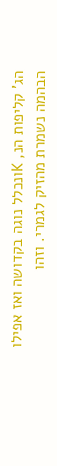הג' קליפות הנ, Kונכלל נוגה בקדושה ואז אפילו הבהמה נשמרת מהזיק לגמרי. וזהו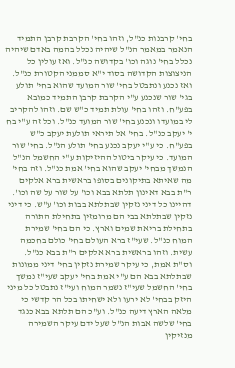בחי' קרבנות כנ"ל, וזהו בחי' הקרבת קרבן התמיד הנאמר במאמר הנ"ל שיהיה נכלל בהמה באדם שיהיה נכלל בחי' נוגה וכו' בקדושה כנ"ל. ואז עולין כל הניצוצות הקדושה בסוד י"א סממני הקטורת כנ"ל. ואז נכנע ונתבטל בחי' שור המועד שהוא בחי' תולע בגי' שור שנכנע ע"י הקרבת קרבן התמיד כמובא בפע"ח. וזהו בחי' עולת תמיד כ"ש שם. וזהו להקריב לי במועדו ונכנע בחי' שור המועד כנ"ל. וכל זה ע"י בח י' יעקב כנ"ל. בחי' אל תיראי תולעת יעקב כ"ש בפע"ח. כי ע"י יעקב נכנע בחי' תולע הנ"ל. בחי' שור המועד. כי עיקר ביטול ההיזיקות ע"י החשמל הנ"ל הנמשך מבחי' יעקב שהוא בחי' אמת כנ"ל. וזה בחי' מה שאיתא בתיקונים בסופו בראשית ברא אלקים ר"ת בבא דאינון תלתא בבא וכו' על שור על שה וכו'. דהיינו כל דיני נזקין שבתלתא בבות וכו' ע"ש. כי דיני נזקין שבתלתא בבי הם מרומזין בתחילת התורה בתחילת בריאת שמים וארץ. כי הם בחי' שמירת המוח כנ"ל. שעי"ז ברא העולם בחי' כולם בחכמה עשית. וזהו בראשית ברא אלקים ר"ת בבא כנ"ל. וס"ת אמת, כי עיקר שמירת נזקין בחי' דיני ממונות שבתלתא בבא הם ע"י אמת בחי' יעקב שעי"ז נמשך בחי' החשמל שעי"ז נשמר המוח ועי"ז נתבטל כל מיני היזק בבחי' לא ירעו ולא ישחיתו בכל הר קדשי כי מלאה הארץ דיעה כנ"ל. וע"כ הם תלתא בבא כנגד בחי' שלשה אבות הנ"ל שעל ידם עיקר השמירה מנזיקין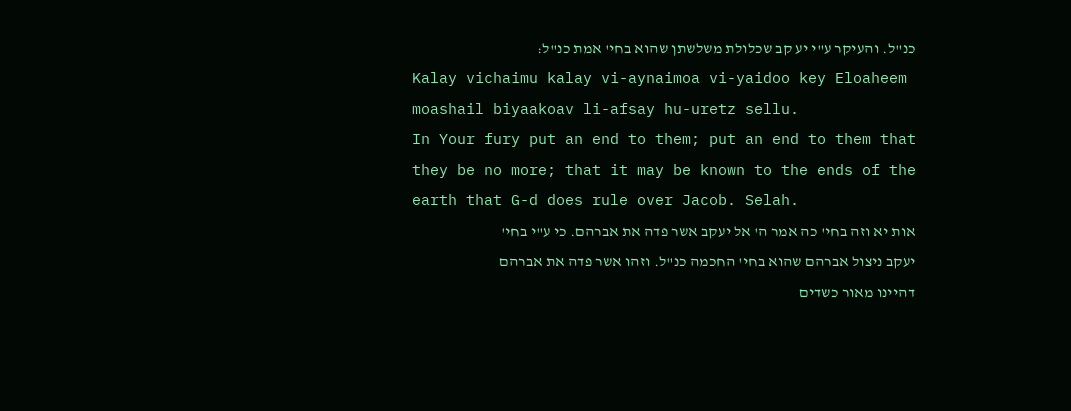כנ"ל. והעיקר ע"י יע קב שכלולת משלשתן שהוא בחי' אמת כנ"ל:
Kalay vichaimu kalay vi-aynaimoa vi-yaidoo key Eloaheem moashail biyaakoav li-afsay hu-uretz sellu.
In Your fury put an end to them; put an end to them that they be no more; that it may be known to the ends of the earth that G-d does rule over Jacob. Selah.
אות יא וזה בחי' כה אמר ה' אל יעקב אשר פדה את אברהם. כי ע"י בחי' יעקב ניצול אברהם שהוא בחי' החכמה כנ"ל. וזהו אשר פדה את אברהם דהיינו מאור כשדים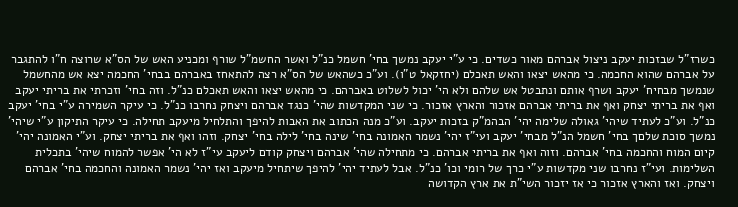כשרז"ל שבזכות יעקב ניצול אברהם מאור כשדים. כי ע"י יעקב נמשך בחי' חשמל כנ"ל ואשר החשמ"ל שורף ומכניע האש של הס"א שרוצה ח"ו להתגבר על אברהם שהוא החכמה. כי מהאש יצאו והאש תאכלם (יחזקאל ט"ו). וע"כ כשהאש של הס"א רצה להתאחז באברהם בבחי' החכמה יצא אש מהחשמל שנמשך מבחיח' יעקב ושרף אותם ונתבטל אש שלהם ולא הי' יכול לשלוט באברהם. כי מהאש יצאו והאש תאכלם כנ"ל. וזה בחי' וזכרתי את בריתי יעקב ואף את בריתי יצחק ואף את בריתי אברהם אזכור והארץ אזכור. כי שני המקדשות שהי' כנגד אברהם ויצחק נחרבו כנ"ל. כי עיקר השמירה ע"י בחי' יעקב כנ"ל. וע"כ לעתיד שיהי' גאולה שלימה יהי' הבהמ"ק בזכות יעקב. וע"כ מנה הכתוב את האבות להיפך והתלחיל מיעקב תחילה. כי עיקר התיקון ע"י שיהי' נמשך סוכת שלםך בחי' חשמל הנ"ל מבחי' יעקב ועי"ז יהי' נשמר האמונה בחי' שינה בחי' לילה בחי' יצחק. וזהו ואף את בריתי יצחק. וע"י האמונה יהי' קיום המוח והחכמה בחי' אברהם. וזוה ואף את בריתי אברהם. כי מתחילה שהי' אברהם ויצחק קודם ליעקב עי"ז לא הי' אפשר להמוח שיהי' בתכלית השלימות. ועי"ז נחרבו שני מקדשות ע"י כרך של רומי וכו' כנ"ל. אבל לעתיד יהי' להיפך שיתחיל מיעקב ואז יהי' נשמר האמונה והחכמה בחי' אברהם ויצחק. ואז והארץ אזכור כי אז יזכור השי"ת את ארץ הקדושה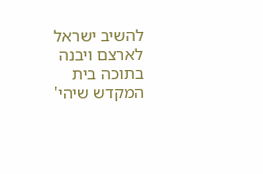להשיב ישראל לארצם ויבנה בתוכה בית המקדש שיהי'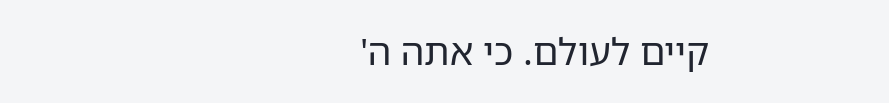קיים לעולם. כי אתה ה'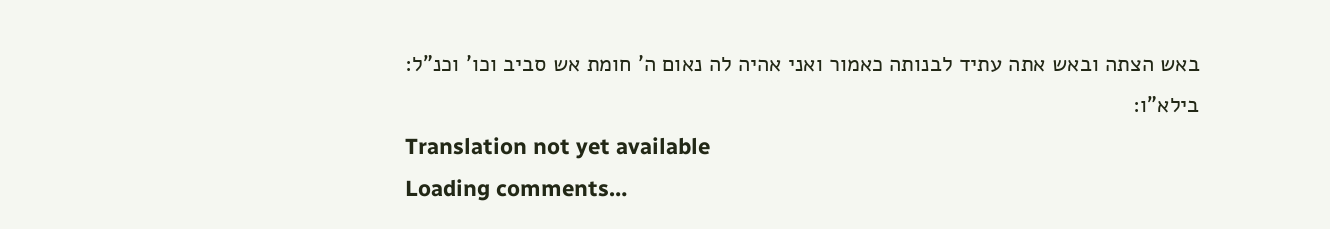באש הצתה ובאש אתה עתיד לבנותה כאמור ואני אהיה לה נאום ה' חומת אש סביב וכו' וכנ"ל: בילא"ו:
Translation not yet available
Loading comments…